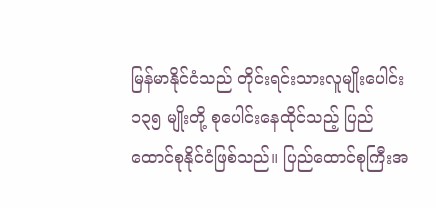မြန်မာနိုင်ငံသည် တိုင်းရင်းသားလူမျိုးပေါင်း ၁၃၅ မျိုးတို့ စုပေါင်းနေထိုင်သည့် ပြည်ထောင်စုနိုင်ငံဖြစ်သည်။ ပြည်ထောင်စုကြီးအ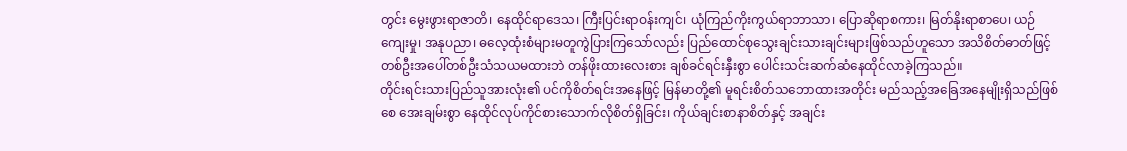တွင်း မွေးဖွားရာဇာတိ၊ နေထိုင်ရာဒေသ၊ ကြီးပြင်းရာဝန်းကျင်၊ ယုံကြည်ကိုးကွယ်ရာဘာသာ၊ ပြောဆိုရာစကား၊ မြတ်နိုးရာစာပေ၊ ယဉ်ကျေးမှု၊ အနုပညာ၊ ဓလေ့ထုံးစံများမတူကွဲပြားကြသော်လည်း ပြည်ထောင်စုသွေးချင်းသားချင်းများဖြစ်သည်ဟူသော အသိစိတ်ဓာတ်ဖြင့် တစ်ဦးအပေါ်တစ်ဦးသံသယမထားဘဲ တန်ဖိုးထားလေးစား ချစ်ခင်ရင်းနှီးစွာ ပေါင်းသင်းဆက်ဆံနေထိုင်လာခဲ့ကြသည်။
တိုင်းရင်းသားပြည်သူအားလုံး၏ ပင်ကိုစိတ်ရင်းအနေဖြင့် မြန်မာတို့၏ မူရင်းစိတ်သဘောထားအတိုင်း မည်သည့်အခြေအနေမျိုးရှိသည်ဖြစ်စေ အေးချမ်းစွာ နေထိုင်လုပ်ကိုင်စားသောက်လိုစိတ်ရှိခြင်း၊ ကိုယ်ချင်းစာနာစိတ်နှင့် အချင်း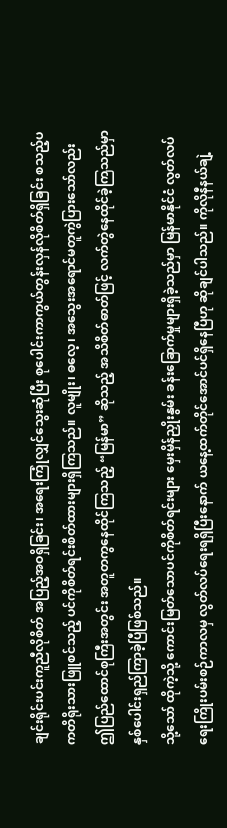ချင်းရိုင်းပင်းကူညီလိုစိတ် အပြည့်အဝရှိခြင်း၊ အရေးကြုံလျှင်သွေးဆုံပြီး စုပေါင်းကာကွယ်တွန်းလှန်လိုစိတ်ရှိခြင်း စသည့်ပကတိရိုးသားဖြူစင်သည့် ပင်ကိုစိတ်ရင်းစိတ်ထားများရှိကြသည်။ လူမျိုး၊ ဓလေ့၊ အသွေးအရောင်မတူကွဲပြားသော်လည်း ဤပြည်ထောင်စုကြီးအတွင်း အတူတကွနေထိုင်ကြသည့် “မြန်မာ” ဆိုသည့် အသိစိတ်ဓာတ်ဖြင့် လက်တွဲနေထိုင်ခဲ့ကြသည်မှာ နှစ်ပေါင်းရှည်ကြာခဲ့ပြီဖြစ်သည်။
သို့သော် ထိုကဲ့သို့ ကောင်းမြတ်သောပင်ကိုစိတ်ရင်းများ မှေးမှိန်ညှိုးနွမ်း ခန်းခြောက်မှုများရှိခဲ့သည်မှာ မြန်မာနိုင်ငံ လွတ်လပ်ရေးကြိုးပမ်းစဉ်ကာလမှ လွတ်လပ်ရေးရရှိပြီးနောက် ယနေ့ထက်တိုင်အောင်ပင်ရှိနေပြီဟု ဆိုချင်ပါသည်။ ကိုလိုနီနယ်ချဲ့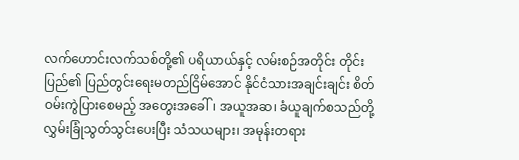လက်ဟောင်းလက်သစ်တို့၏ ပရိယာယ်နှင့် လမ်းစဉ်အတိုင်း တိုင်းပြည်၏ ပြည်တွင်းရေးမတည်ငြိမ်အောင် နိုင်ငံသားအချင်းချင်း စိတ်ဝမ်းကွဲပြားစေမည့် အတွေးအခေါ်၊ အယူအဆ၊ ခံယူချက်စသည်တို့ လွှမ်းခြုံသွတ်သွင်းပေးပြီး သံသယများ၊ အမုန်းတရား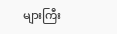များကြီး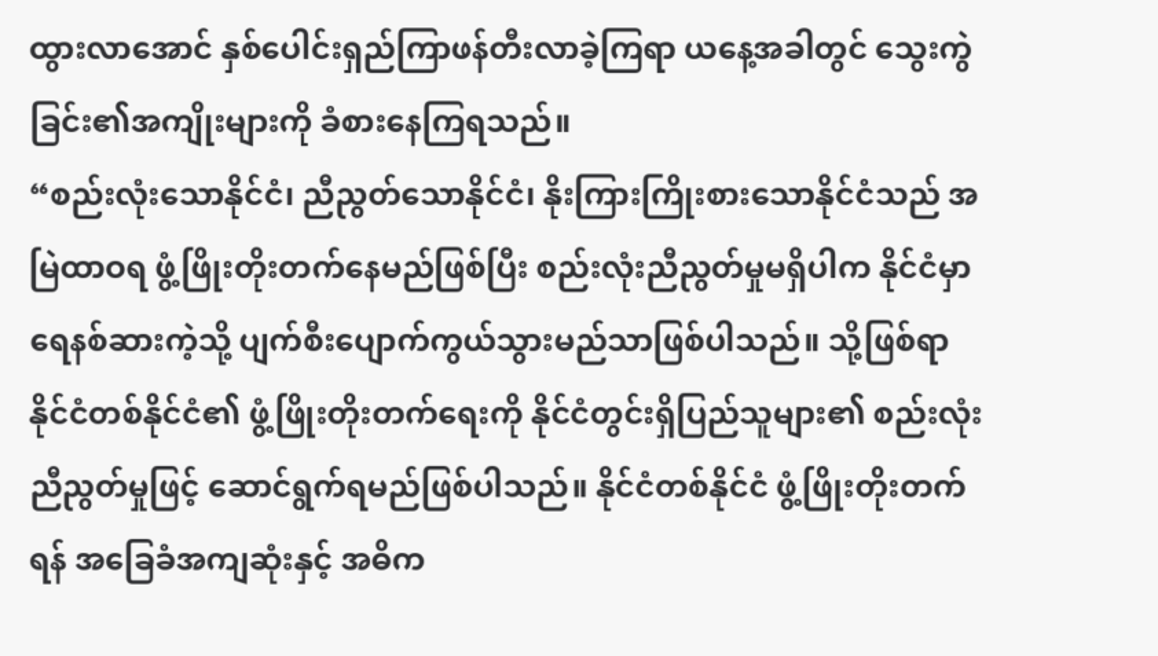ထွားလာအောင် နှစ်ပေါင်းရှည်ကြာဖန်တီးလာခဲ့ကြရာ ယနေ့အခါတွင် သွေးကွဲခြင်း၏အကျိုးများကို ခံစားနေကြရသည်။
“စည်းလုံးသောနိုင်ငံ၊ ညီညွတ်သောနိုင်ငံ၊ နိုးကြားကြိုးစားသောနိုင်ငံသည် အမြဲထာဝရ ဖွံ့ဖြိုးတိုးတက်နေမည်ဖြစ်ပြီး စည်းလုံးညီညွတ်မှုမရှိပါက နိုင်ငံမှာရေနစ်ဆားကဲ့သို့ ပျက်စီးပျောက်ကွယ်သွားမည်သာဖြစ်ပါသည်။ သို့ဖြစ်ရာ နိုင်ငံတစ်နိုင်ငံ၏ ဖွံ့ဖြိုးတိုးတက်ရေးကို နိုင်ငံတွင်းရှိပြည်သူများ၏ စည်းလုံးညီညွတ်မှုဖြင့် ဆောင်ရွက်ရမည်ဖြစ်ပါသည်။ နိုင်ငံတစ်နိုင်ငံ ဖွံ့ဖြိုးတိုးတက်ရန် အခြေခံအကျဆုံးနှင့် အဓိက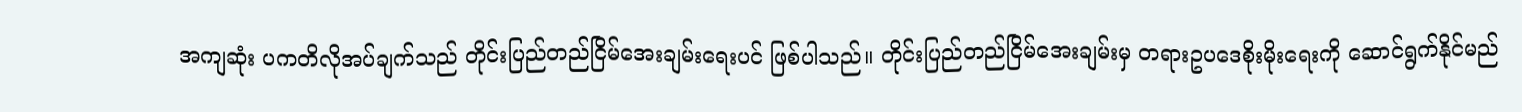အကျဆုံး ပကတိလိုအပ်ချက်သည် တိုင်းပြည်တည်ငြိမ်အေးချမ်းရေးပင် ဖြစ်ပါသည်။ တိုင်းပြည်တည်ငြိမ်အေးချမ်းမှ တရားဥပဒေစိုးမိုးရေးကို ဆောင်ရွက်နိုင်မည်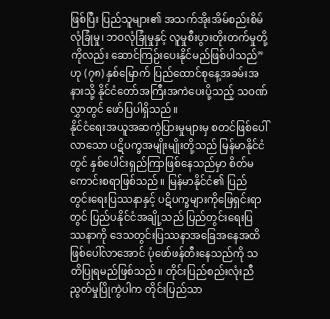ဖြစ်ပြီး ပြည်သူများ၏ အသက်အိုးအိမ်စည်းစိမ်လုံခြုံမှု၊ ဘဝလုံခြုံမှုနှင့် လူမှုစီးပွားတိုးတက်မှုတို့ကိုလည်း ဆောင်ကြဉ်းပေးနိုင်မည်ဖြစ်ပါသည်” ဟု (၇၈) နှစ်မြောက် ပြည်ထောင်စုနေ့အခမ်းအနားသို့ နိုင်ငံတော်အကြီးအကဲပေးပို့သည့် သဝဏ်လွှာတွင် ဖော်ပြပါရှိသည်။
နိုင်ငံရေးအယူအဆကွဲပြားမှုများမှ စတင်ဖြစ်ပေါ်လာသော ပဋိပက္ခအမျိုးမျိုးတို့သည် မြန်မာနိုင်ငံတွင် နှစ်ပေါင်းရှည်ကြာဖြစ်နေသည်မှာ စိတ်မကောင်းစရာဖြစ်သည်။ မြန်မာနိုင်ငံ၏ ပြည်တွင်းရေးပြဿနာနှင့် ပဋိပက္ခများကိုဖြေရှင်းရာတွင် ပြည်ပနိုင်ငံအချို့သည် ပြည်တွင်းရေးပြဿနာကို ဒေသတွင်းပြဿနာအခြေအနေအထိ ဖြစ်ပေါ်လာအောင် ပုံဖော်ဖန်တီးနေသည်ကို သတိပြုရမည်ဖြစ်သည်။ တိုင်းပြည်စည်းလုံးညီညွတ်မှုပြိုကွဲပါက တိုင်းပြည်သာ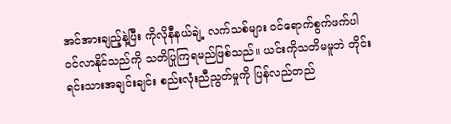အင်အားချည့်နဲ့ပြီး ကိုလိုနီနယ်ချဲ့ လက်သစ်များ ဝင်ရောက်စွက်ဖက်ပါဝင်လာနိုင်သည်ကို သတိပြုကြရမည်ဖြစ်သည်။ ယင်းကိုသတိမမူဘဲ တိုင်းရင်းသားအချင်းချင်း စည်းလုံးညီညွတ်မှုကို ပြန်လည်တည်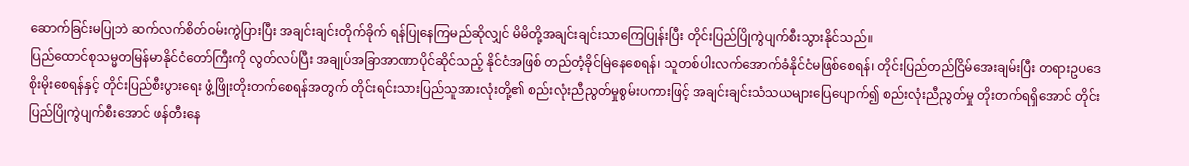ဆောက်ခြင်းမပြုဘဲ ဆက်လက်စိတ်ဝမ်းကွဲပြားပြီး အချင်းချင်းတိုက်ခိုက် ရန်ပြုနေကြမည်ဆိုလျှင် မိမိတို့အချင်းချင်းသာကြေပြုန်းပြီး တိုင်းပြည်ပြိုကွဲပျက်စီးသွားနိုင်သည်။
ပြည်ထောင်စုသမ္မတမြန်မာနိုင်ငံတော်ကြီးကို လွတ်လပ်ပြီး အချုပ်အခြာအာဏာပိုင်ဆိုင်သည့် နိုင်ငံအဖြစ် တည်တံ့ခိုင်မြဲနေစေရန်၊ သူတစ်ပါးလက်အောက်ခံနိုင်ငံမဖြစ်စေရန်၊ တိုင်းပြည်တည်ငြိမ်အေးချမ်းပြီး တရားဥပဒေစိုးမိုးစေရန်နှင့် တိုင်းပြည်စီးပွားရေး ဖွံ့ဖြိုးတိုးတက်စေရန်အတွက် တိုင်းရင်းသားပြည်သူအားလုံးတို့၏ စည်းလုံးညီညွတ်မှုစွမ်းပကားဖြင့် အချင်းချင်းသံသယများပြေပျောက်၍ စည်းလုံးညီညွတ်မှု တိုးတက်ရရှိအောင် တိုင်းပြည်ပြိုကွဲပျက်စီးအောင် ဖန်တီးနေ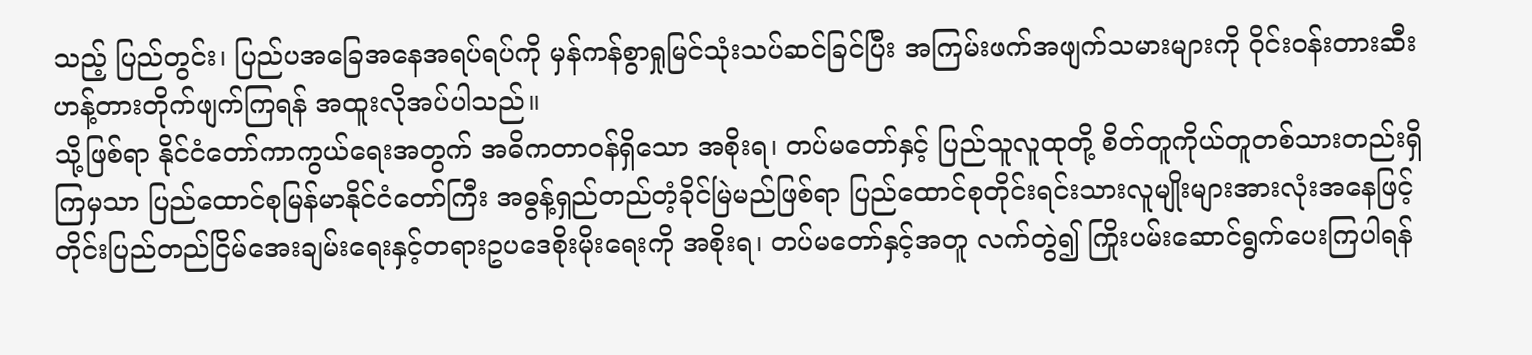သည့် ပြည်တွင်း၊ ပြည်ပအခြေအနေအရပ်ရပ်ကို မှန်ကန်စွာရှုမြင်သုံးသပ်ဆင်ခြင်ပြီး အကြမ်းဖက်အဖျက်သမားများကို ဝိုင်းဝန်းတားဆီး ဟန့်တားတိုက်ဖျက်ကြရန် အထူးလိုအပ်ပါသည်။
သို့ဖြစ်ရာ နိုင်ငံတော်ကာကွယ်ရေးအတွက် အဓိကတာဝန်ရှိသော အစိုးရ၊ တပ်မတော်နှင့် ပြည်သူလူထုတို့ စိတ်တူကိုယ်တူတစ်သားတည်းရှိကြမှသာ ပြည်ထောင်စုမြန်မာနိုင်ငံတော်ကြီး အဓွန့်ရှည်တည်တံ့ခိုင်မြဲမည်ဖြစ်ရာ ပြည်ထောင်စုတိုင်းရင်းသားလူမျိုးများအားလုံးအနေဖြင့် တိုင်းပြည်တည်ငြိမ်အေးချမ်းရေးနှင့်တရားဥပဒေစိုးမိုးရေးကို အစိုးရ၊ တပ်မတော်နှင့်အတူ လက်တွဲ၍ ကြိုးပမ်းဆောင်ရွက်ပေးကြပါရန်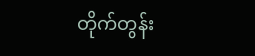တိုက်တွန်း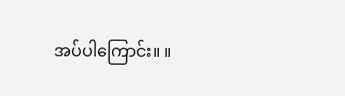အပ်ပါကြောင်း။ ။